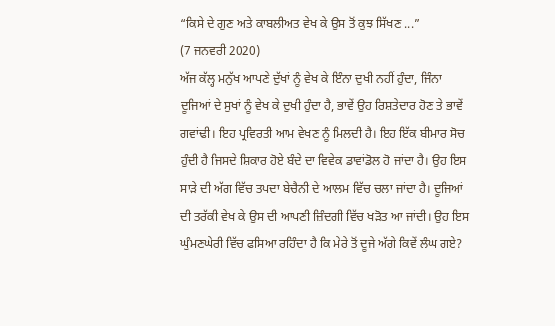“ਕਿਸੇ ਦੇ ਗੁਣ ਅਤੇ ਕਾਬਲੀਅਤ ਵੇਖ ਕੇ ਉਸ ਤੋਂ ਕੁਝ ਸਿੱਖਣ ...”
(7 ਜਨਵਰੀ 2020)
ਅੱਜ ਕੱਲ੍ਹ ਮਨੁੱਖ ਆਪਣੇ ਦੁੱਖਾਂ ਨੂੰ ਵੇਖ ਕੇ ਇੰਨਾ ਦੁਖੀ ਨਹੀਂ ਹੁੰਦਾ, ਜਿੰਨਾ ਦੂਜਿਆਂ ਦੇ ਸੁਖਾਂ ਨੂੰ ਵੇਖ ਕੇ ਦੁਖੀ ਹੁੰਦਾ ਹੈ, ਭਾਵੇਂ ਉਹ ਰਿਸ਼ਤੇਦਾਰ ਹੋਣ ਤੇ ਭਾਵੇਂ ਗਵਾਂਢੀ। ਇਹ ਪ੍ਰਵਿਰਤੀ ਆਮ ਵੇਖਣ ਨੂੰ ਮਿਲਦੀ ਹੈ। ਇਹ ਇੱਕ ਬੀਮਾਰ ਸੋਚ ਹੁੰਦੀ ਹੈ ਜਿਸਦੇ ਸ਼ਿਕਾਰ ਹੋਏ ਬੰਦੇ ਦਾ ਵਿਵੇਕ ਡਾਵਾਂਡੋਲ ਹੋ ਜਾਂਦਾ ਹੈ। ਉਹ ਇਸ ਸਾੜੇ ਦੀ ਅੱਗ ਵਿੱਚ ਤਪਦਾ ਬੇਚੈਨੀ ਦੇ ਆਲਮ ਵਿੱਚ ਚਲਾ ਜਾਂਦਾ ਹੈ। ਦੂਜਿਆਂ ਦੀ ਤਰੱਕੀ ਵੇਖ ਕੇ ਉਸ ਦੀ ਆਪਣੀ ਜ਼ਿੰਦਗੀ ਵਿੱਚ ਖੜੋਤ ਆ ਜਾਂਦੀ। ਉਹ ਇਸ ਘੁੰਮਣਘੇਰੀ ਵਿੱਚ ਫਸਿਆ ਰਹਿੰਦਾ ਹੈ ਕਿ ਮੇਰੇ ਤੋਂ ਦੂਜੇ ਅੱਗੇ ਕਿਵੇਂ ਲੰਘ ਗਏ?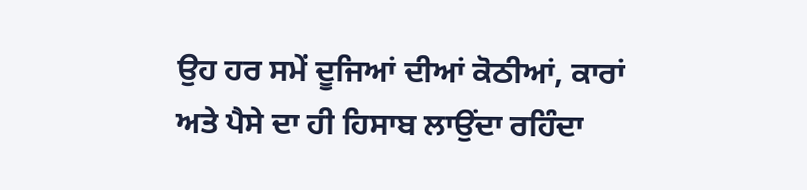ਉਹ ਹਰ ਸਮੇਂ ਦੂਜਿਆਂ ਦੀਆਂ ਕੋਠੀਆਂ, ਕਾਰਾਂ ਅਤੇ ਪੈਸੇ ਦਾ ਹੀ ਹਿਸਾਬ ਲਾਉਂਦਾ ਰਹਿੰਦਾ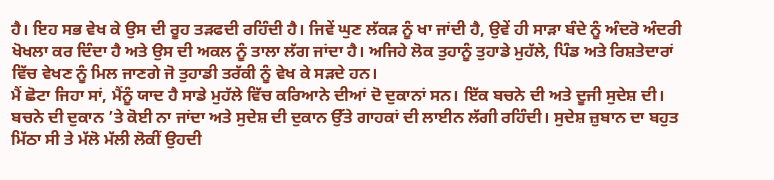ਹੈ। ਇਹ ਸਭ ਵੇਖ ਕੇ ਉਸ ਦੀ ਰੂਹ ਤੜਫਦੀ ਰਹਿੰਦੀ ਹੈ। ਜਿਵੇਂ ਘੁਣ ਲੱਕੜ ਨੂੰ ਖਾ ਜਾਂਦੀ ਹੈ, ਉਵੇਂ ਹੀ ਸਾੜਾ ਬੰਦੇ ਨੂੰ ਅੰਦਰੋ ਅੰਦਰੀ ਖੋਖਲਾ ਕਰ ਦਿੰਦਾ ਹੈ ਅਤੇ ਉਸ ਦੀ ਅਕਲ ਨੂੰ ਤਾਲਾ ਲੱਗ ਜਾਂਦਾ ਹੈ। ਅਜਿਹੇ ਲੋਕ ਤੁਹਾਨੂੰ ਤੁਹਾਡੇ ਮੁਹੱਲੇ, ਪਿੰਡ ਅਤੇ ਰਿਸ਼ਤੇਦਾਰਾਂ ਵਿੱਚ ਵੇਖਣ ਨੂੰ ਮਿਲ ਜਾਣਗੇ ਜੋ ਤੁਹਾਡੀ ਤਰੱਕੀ ਨੂੰ ਵੇਖ ਕੇ ਸੜਦੇ ਹਨ।
ਮੈਂ ਛੋਟਾ ਜਿਹਾ ਸਾਂ, ਮੈਂਨੂੰ ਯਾਦ ਹੈ ਸਾਡੇ ਮੁਹੱਲੇ ਵਿੱਚ ਕਰਿਆਨੇ ਦੀਆਂ ਦੋ ਦੁਕਾਨਾਂ ਸਨ। ਇੱਕ ਬਚਨੇ ਦੀ ਅਤੇ ਦੂਜੀ ਸੁਦੇਸ਼ ਦੀ। ਬਚਨੇ ਦੀ ਦੁਕਾਨ ’ਤੇ ਕੋਈ ਨਾ ਜਾਂਦਾ ਅਤੇ ਸੁਦੇਸ਼ ਦੀ ਦੁਕਾਨ ਉੱਤੇ ਗਾਹਕਾਂ ਦੀ ਲਾਈਨ ਲੱਗੀ ਰਹਿੰਦੀ। ਸੁਦੇਸ਼ ਜ਼ੁਬਾਨ ਦਾ ਬਹੁਤ ਮਿੱਠਾ ਸੀ ਤੇ ਮੱਲੋ ਮੱਲੀ ਲੋਕੀਂ ਉਹਦੀ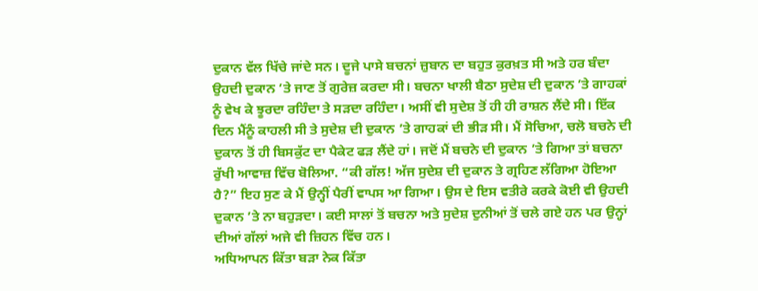ਦੁਕਾਨ ਵੱਲ ਖਿੱਚੇ ਜਾਂਦੇ ਸਨ। ਦੂਜੇ ਪਾਸੇ ਬਚਨਾਂ ਜ਼ੁਬਾਨ ਦਾ ਬਹੁਤ ਕੁਰਖ਼ਤ ਸੀ ਅਤੇ ਹਰ ਬੰਦਾ ਉਹਦੀ ਦੁਕਾਨ ’ਤੇ ਜਾਣ ਤੋਂ ਗੁਰੇਜ਼ ਕਰਦਾ ਸੀ। ਬਚਨਾ ਖਾਲੀ ਬੈਠਾ ਸੁਦੇਸ਼ ਦੀ ਦੁਕਾਨ ’ਤੇ ਗਾਹਕਾਂ ਨੂੰ ਵੇਖ ਕੇ ਝੂਰਦਾ ਰਹਿੰਦਾ ਤੇ ਸੜਦਾ ਰਹਿੰਦਾ। ਅਸੀਂ ਵੀ ਸੁਦੇਸ਼ ਤੋਂ ਹੀ ਹੀ ਰਾਸ਼ਨ ਲੈਂਦੇ ਸੀ। ਇੱਕ ਦਿਨ ਮੈਂਨੂੰ ਕਾਹਲੀ ਸੀ ਤੇ ਸੁਦੇਸ਼ ਦੀ ਦੁਕਾਨ ’ਤੇ ਗਾਹਕਾਂ ਦੀ ਭੀੜ ਸੀ। ਮੈਂ ਸੋਚਿਆ, ਚਲੋ ਬਚਨੇ ਦੀ ਦੁਕਾਨ ਤੋਂ ਹੀ ਬਿਸਕੁੱਟ ਦਾ ਪੈਕੇਟ ਫੜ ਲੈਂਦੇ ਹਾਂ। ਜਦੋਂ ਮੈਂ ਬਚਨੇ ਦੀ ਦੁਕਾਨ ’ਤੇ ਗਿਆ ਤਾਂ ਬਚਨਾ ਰੁੱਖੀ ਆਵਾਜ਼ ਵਿੱਚ ਬੋਲਿਆ. “ਕੀ ਗੱਲ! ਅੱਜ ਸੁਦੇਸ਼ ਦੀ ਦੁਕਾਨ ਤੇ ਗ੍ਰਹਿਣ ਲੱਗਿਆ ਹੋਇਆ ਹੈ?” ਇਹ ਸੁਣ ਕੇ ਮੈਂ ਉਨ੍ਹੀਂ ਪੈਰੀਂ ਵਾਪਸ ਆ ਗਿਆ। ਉਸ ਦੇ ਇਸ ਵਤੀਰੇ ਕਰਕੇ ਕੋਈ ਵੀ ਉਹਦੀ ਦੁਕਾਨ ’ਤੇ ਨਾ ਬਹੁੜਦਾ। ਕਈ ਸਾਲਾਂ ਤੋਂ ਬਚਨਾ ਅਤੇ ਸੁਦੇਸ਼ ਦੁਨੀਆਂ ਤੋਂ ਚਲੇ ਗਏ ਹਨ ਪਰ ਉਨ੍ਹਾਂ ਦੀਆਂ ਗੱਲਾਂ ਅਜੇ ਵੀ ਜ਼ਿਹਨ ਵਿੱਚ ਹਨ।
ਅਧਿਆਪਨ ਕਿੱਤਾ ਬੜਾ ਨੇਕ ਕਿੱਤਾ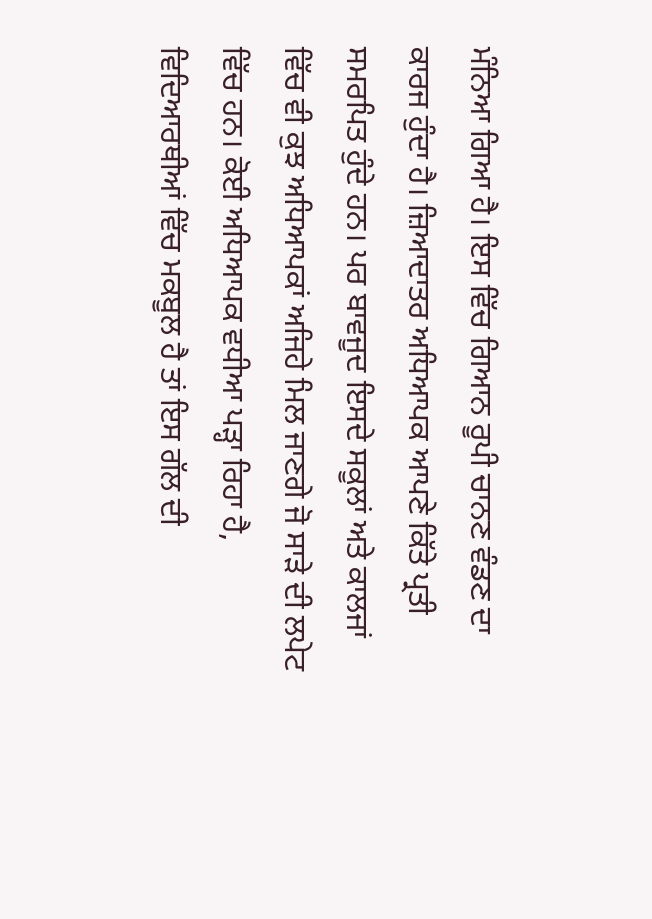ਮੰਨਿਆ ਗਿਆ ਹੈ। ਇਸ ਵਿੱਚ ਗਿਆਨ ਰੂਪੀ ਚਾਨਣ ਵੰਡਣ ਦਾ ਕਾਰਜ ਹੁੰਦਾ ਹੈ। ਜ਼ਿਆਦਾਤਰ ਅਧਿਆਪਕ ਆਪਣੇ ਕਿੱਤੇ ਪ੍ਰਤੀ ਸਮਰਪਿਤ ਹੁੰਦੇ ਹਨ। ਪਰ ਬਾਵਜੂਦ ਇਸਦੇ ਸਕੂਲਾਂ ਅਤੇ ਕਾਲਜਾਂ ਵਿੱਚ ਵੀ ਕੁਝ ਅਧਿਆਪਕਾਂ ਅਜਿਹੇ ਮਿਲ ਜਾਣਗੇ ਜੋ ਸਾੜੇ ਦੀ ਲਪੇਟ ਵਿੱਚ ਹਨ। ਕੋਈ ਅਧਿਆਪਕ ਵਧੀਆ ਪੜ੍ਹਾ ਰਿਹਾ ਹੈ, ਵਿਦਿਆਰਥੀਆਂ ਵਿੱਚ ਮਕਬੂਲ ਹੈ ਤਾਂ ਇਸ ਗੱਲ ਦੀ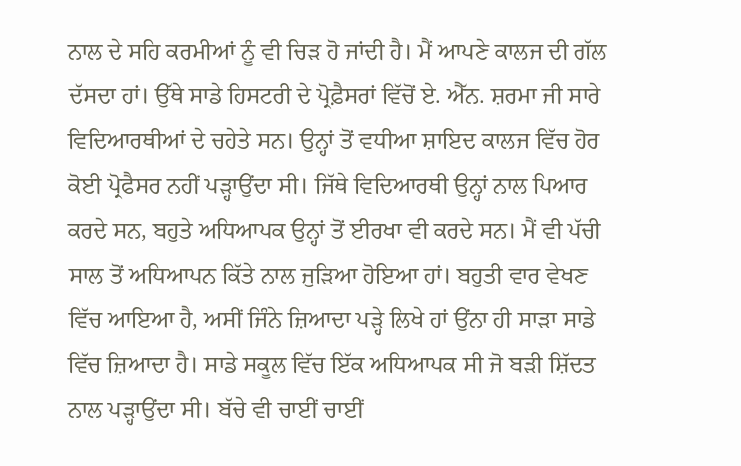ਨਾਲ ਦੇ ਸਹਿ ਕਰਮੀਆਂ ਨੂੰ ਵੀ ਚਿੜ ਹੋ ਜਾਂਦੀ ਹੈ। ਮੈਂ ਆਪਣੇ ਕਾਲਜ ਦੀ ਗੱਲ ਦੱਸਦਾ ਹਾਂ। ਉੱਥੇ ਸਾਡੇ ਹਿਸਟਰੀ ਦੇ ਪ੍ਰੋਫ਼ੈਸਰਾਂ ਵਿੱਚੋਂ ਏ. ਐੱਨ. ਸ਼ਰਮਾ ਜੀ ਸਾਰੇ ਵਿਦਿਆਰਥੀਆਂ ਦੇ ਚਹੇਤੇ ਸਨ। ਉਨ੍ਹਾਂ ਤੋਂ ਵਧੀਆ ਸ਼ਾਇਦ ਕਾਲਜ ਵਿੱਚ ਹੋਰ ਕੋਈ ਪ੍ਰੋਫੈਸਰ ਨਹੀਂ ਪੜ੍ਹਾਉਂਦਾ ਸੀ। ਜਿੱਥੇ ਵਿਦਿਆਰਥੀ ਉਨ੍ਹਾਂ ਨਾਲ ਪਿਆਰ ਕਰਦੇ ਸਨ, ਬਹੁਤੇ ਅਧਿਆਪਕ ਉਨ੍ਹਾਂ ਤੋਂ ਈਰਖਾ ਵੀ ਕਰਦੇ ਸਨ। ਮੈਂ ਵੀ ਪੱਚੀ ਸਾਲ ਤੋਂ ਅਧਿਆਪਨ ਕਿੱਤੇ ਨਾਲ ਜੁੜਿਆ ਹੋਇਆ ਹਾਂ। ਬਹੁਤੀ ਵਾਰ ਵੇਖਣ ਵਿੱਚ ਆਇਆ ਹੈ, ਅਸੀਂ ਜਿੰਨੇ ਜ਼ਿਆਦਾ ਪੜ੍ਹੇ ਲਿਖੇ ਹਾਂ ਉਂਨਾ ਹੀ ਸਾੜਾ ਸਾਡੇ ਵਿੱਚ ਜ਼ਿਆਦਾ ਹੈ। ਸਾਡੇ ਸਕੂਲ ਵਿੱਚ ਇੱਕ ਅਧਿਆਪਕ ਸੀ ਜੋ ਬੜੀ ਸ਼ਿੱਦਤ ਨਾਲ ਪੜ੍ਹਾਉਂਦਾ ਸੀ। ਬੱਚੇ ਵੀ ਚਾਈਂ ਚਾਈਂ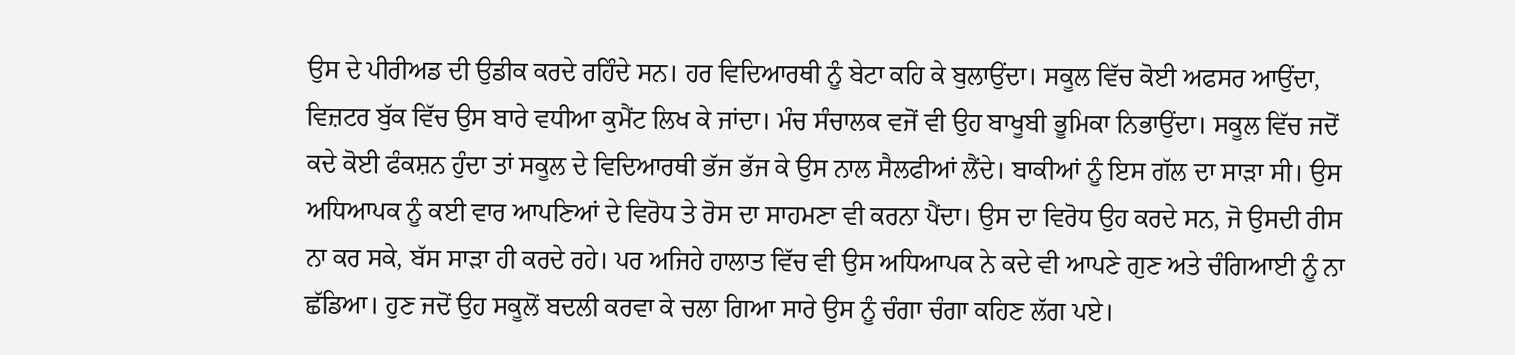ਉਸ ਦੇ ਪੀਰੀਅਡ ਦੀ ਉਡੀਕ ਕਰਦੇ ਰਹਿੰਦੇ ਸਨ। ਹਰ ਵਿਦਿਆਰਥੀ ਨੂੰ ਬੇਟਾ ਕਹਿ ਕੇ ਬੁਲਾਉਂਦਾ। ਸਕੂਲ ਵਿੱਚ ਕੋਈ ਅਫਸਰ ਆਉਂਦਾ, ਵਿਜ਼ਟਰ ਬੁੱਕ ਵਿੱਚ ਉਸ ਬਾਰੇ ਵਧੀਆ ਕੁਮੈਂਟ ਲਿਖ ਕੇ ਜਾਂਦਾ। ਮੰਚ ਸੰਚਾਲਕ ਵਜੋਂ ਵੀ ਉਹ ਬਾਖੂਬੀ ਭੂਮਿਕਾ ਨਿਭਾਉਂਦਾ। ਸਕੂਲ ਵਿੱਚ ਜਦੋਂ ਕਦੇ ਕੋਈ ਫੰਕਸ਼ਨ ਹੁੰਦਾ ਤਾਂ ਸਕੂਲ ਦੇ ਵਿਦਿਆਰਥੀ ਭੱਜ ਭੱਜ ਕੇ ਉਸ ਨਾਲ ਸੈਲਫੀਆਂ ਲੈਂਦੇ। ਬਾਕੀਆਂ ਨੂੰ ਇਸ ਗੱਲ ਦਾ ਸਾੜਾ ਸੀ। ਉਸ ਅਧਿਆਪਕ ਨੂੰ ਕਈ ਵਾਰ ਆਪਣਿਆਂ ਦੇ ਵਿਰੋਧ ਤੇ ਰੋਸ ਦਾ ਸਾਹਮਣਾ ਵੀ ਕਰਨਾ ਪੈਂਦਾ। ਉਸ ਦਾ ਵਿਰੋਧ ਉਹ ਕਰਦੇ ਸਨ, ਜੋ ਉਸਦੀ ਰੀਸ ਨਾ ਕਰ ਸਕੇ, ਬੱਸ ਸਾੜਾ ਹੀ ਕਰਦੇ ਰਹੇ। ਪਰ ਅਜਿਹੇ ਹਾਲਾਤ ਵਿੱਚ ਵੀ ਉਸ ਅਧਿਆਪਕ ਨੇ ਕਦੇ ਵੀ ਆਪਣੇ ਗੁਣ ਅਤੇ ਚੰਗਿਆਈ ਨੂੰ ਨਾ ਛੱਡਿਆ। ਹੁਣ ਜਦੋਂ ਉਹ ਸਕੂਲੋਂ ਬਦਲੀ ਕਰਵਾ ਕੇ ਚਲਾ ਗਿਆ ਸਾਰੇ ਉਸ ਨੂੰ ਚੰਗਾ ਚੰਗਾ ਕਹਿਣ ਲੱਗ ਪਏ।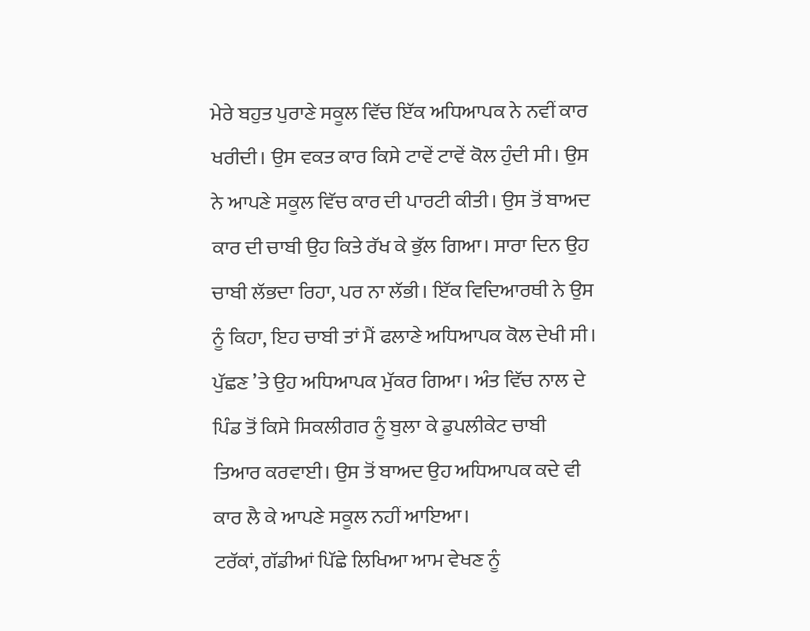ਮੇਰੇ ਬਹੁਤ ਪੁਰਾਣੇ ਸਕੂਲ ਵਿੱਚ ਇੱਕ ਅਧਿਆਪਕ ਨੇ ਨਵੀਂ ਕਾਰ ਖਰੀਦੀ। ਉਸ ਵਕਤ ਕਾਰ ਕਿਸੇ ਟਾਵੇਂ ਟਾਵੇਂ ਕੋਲ ਹੁੰਦੀ ਸੀ। ਉਸ ਨੇ ਆਪਣੇ ਸਕੂਲ ਵਿੱਚ ਕਾਰ ਦੀ ਪਾਰਟੀ ਕੀਤੀ। ਉਸ ਤੋਂ ਬਾਅਦ ਕਾਰ ਦੀ ਚਾਬੀ ਉਹ ਕਿਤੇ ਰੱਖ ਕੇ ਭੁੱਲ ਗਿਆ। ਸਾਰਾ ਦਿਨ ਉਹ ਚਾਬੀ ਲੱਭਦਾ ਰਿਹਾ, ਪਰ ਨਾ ਲੱਭੀ। ਇੱਕ ਵਿਦਿਆਰਥੀ ਨੇ ਉਸ ਨੂੰ ਕਿਹਾ, ਇਹ ਚਾਬੀ ਤਾਂ ਮੈਂ ਫਲਾਣੇ ਅਧਿਆਪਕ ਕੋਲ ਦੇਖੀ ਸੀ। ਪੁੱਛਣ ’ਤੇ ਉਹ ਅਧਿਆਪਕ ਮੁੱਕਰ ਗਿਆ। ਅੰਤ ਵਿੱਚ ਨਾਲ ਦੇ ਪਿੰਡ ਤੋਂ ਕਿਸੇ ਸਿਕਲੀਗਰ ਨੂੰ ਬੁਲਾ ਕੇ ਡੁਪਲੀਕੇਟ ਚਾਬੀ ਤਿਆਰ ਕਰਵਾਈ। ਉਸ ਤੋਂ ਬਾਅਦ ਉਹ ਅਧਿਆਪਕ ਕਦੇ ਵੀ ਕਾਰ ਲੈ ਕੇ ਆਪਣੇ ਸਕੂਲ ਨਹੀਂ ਆਇਆ।
ਟਰੱਕਾਂ, ਗੱਡੀਆਂ ਪਿੱਛੇ ਲਿਖਿਆ ਆਮ ਵੇਖਣ ਨੂੰ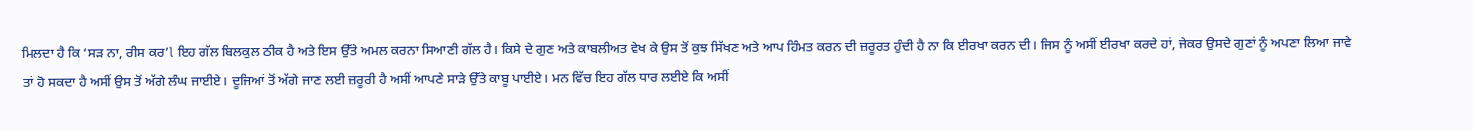ਮਿਲਦਾ ਹੈ ਕਿ ‘ਸੜ ਨਾ, ਰੀਸ ਕਰ’l ਇਹ ਗੱਲ ਬਿਲਕੁਲ ਠੀਕ ਹੈ ਅਤੇ ਇਸ ਉੱਤੇ ਅਮਲ ਕਰਨਾ ਸਿਆਣੀ ਗੱਲ ਹੈ। ਕਿਸੇ ਦੇ ਗੁਣ ਅਤੇ ਕਾਬਲੀਅਤ ਵੇਖ ਕੇ ਉਸ ਤੋਂ ਕੁਝ ਸਿੱਖਣ ਅਤੇ ਆਪ ਹਿੰਮਤ ਕਰਨ ਦੀ ਜ਼ਰੂਰਤ ਹੁੰਦੀ ਹੈ ਨਾ ਕਿ ਈਰਖਾ ਕਰਨ ਦੀ। ਜਿਸ ਨੂੰ ਅਸੀਂ ਈਰਖਾ ਕਰਦੇ ਹਾਂ, ਜੇਕਰ ਉਸਦੇ ਗੁਣਾਂ ਨੂੰ ਅਪਣਾ ਲਿਆ ਜਾਵੇ ਤਾਂ ਹੋ ਸਕਦਾ ਹੈ ਅਸੀਂ ਉਸ ਤੋਂ ਅੱਗੇ ਲੰਘ ਜਾਈਏ। ਦੂਜਿਆਂ ਤੋਂ ਅੱਗੇ ਜਾਣ ਲਈ ਜ਼ਰੂਰੀ ਹੈ ਅਸੀਂ ਆਪਣੇ ਸਾੜੇ ਉੱਤੇ ਕਾਬੂ ਪਾਈਏ। ਮਨ ਵਿੱਚ ਇਹ ਗੱਲ ਧਾਰ ਲਈਏ ਕਿ ਅਸੀਂ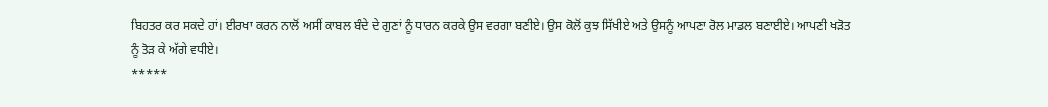ਬਿਹਤਰ ਕਰ ਸਕਦੇ ਹਾਂ। ਈਰਖਾ ਕਰਨ ਨਾਲੋਂ ਅਸੀਂ ਕਾਬਲ ਬੰਦੇ ਦੇ ਗੁਣਾਂ ਨੂੰ ਧਾਰਨ ਕਰਕੇ ਉਸ ਵਰਗਾ ਬਣੀਏ। ਉਸ ਕੋਲੋਂ ਕੁਝ ਸਿੱਖੀਏ ਅਤੇ ਉਸਨੂੰ ਆਪਣਾ ਰੋਲ ਮਾਡਲ ਬਣਾਈਏ। ਆਪਣੀ ਖੜੋਤ ਨੂੰ ਤੋੜ ਕੇ ਅੱਗੇ ਵਧੀਏ।
*****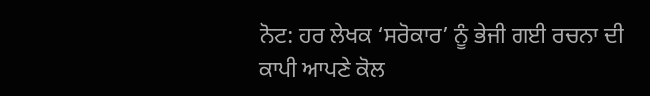ਨੋਟ: ਹਰ ਲੇਖਕ ‘ਸਰੋਕਾਰ’ ਨੂੰ ਭੇਜੀ ਗਈ ਰਚਨਾ ਦੀ ਕਾਪੀ ਆਪਣੇ ਕੋਲ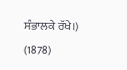ਸੰਭਾਲਕੇ ਰੱਖੇ।)
(1878)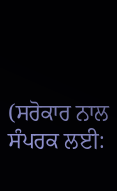(ਸਰੋਕਾਰ ਨਾਲ ਸੰਪਰਕ ਲਈ: